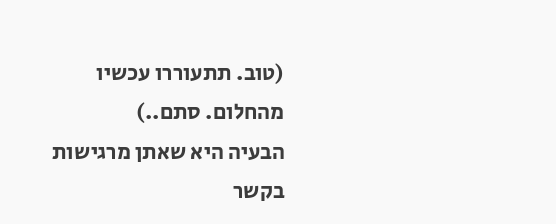(טוב. תתעוררו עכשיו מהחלום. סתם..)
הבעיה היא שאתן מרגישות בקשר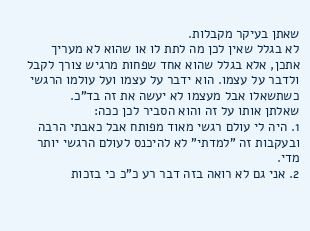שאתן בעיקר מקבלות.
לא בגלל שאין לכן מה לתת לו או שהוא לא מעריך אתכן, אלא בגלל שהוא אחד שפחות מרגיש צורך לקבל ולדבר על עצמו. הוא ידבר על עצמו ועל עולמו הרגשי כשתשאלו אבל מעצמו לא יעשה את זה בד"כ.
שאלתן אותו על זה והוא הסביר לכן ככה:
1. היה לי עולם רגשי מאוד מפותח אבל כאבתי הרבה ובעקבות זה "למדתי" לא להיכנס לעולם הרגשי יותר מדי.
2. אני גם לא רואה בזה דבר רע כ"כ כי בזכות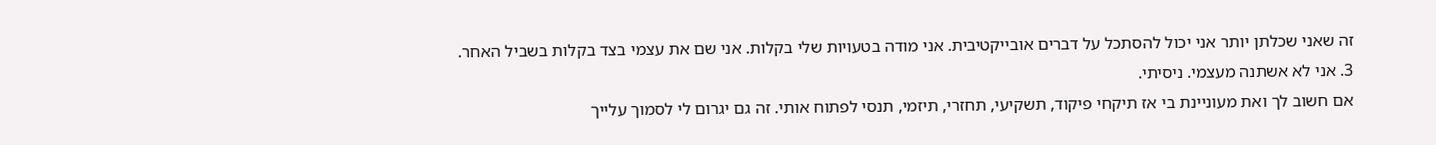זה שאני שכלתן יותר אני יכול להסתכל על דברים אובייקטיבית. אני מודה בטעויות שלי בקלות. אני שם את עצמי בצד בקלות בשביל האחר.
3. אני לא אשתנה מעצמי. ניסיתי.
אם חשוב לך ואת מעוניינת בי אז תיקחי פיקוד, תשקיעי, תחזרי, תיזמי, תנסי לפתוח אותי. זה גם יגרום לי לסמוך עלייך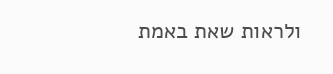ולראות שאת באמת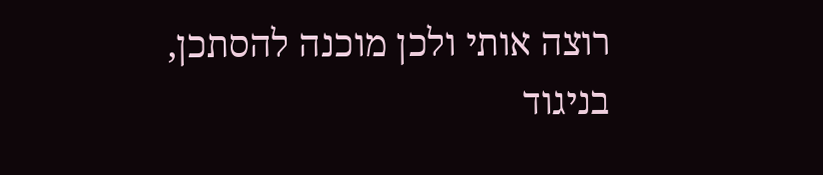רוצה אותי ולכן מוכנה להסתכן, בניגוד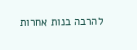להרבה בנות אחרות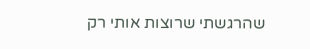שהרגשתי שרוצות אותי רק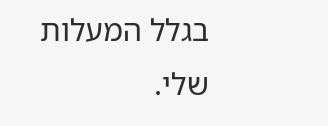בגלל המעלות שלי.